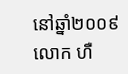នៅឆ្នាំ២០០៩ លោក ហឺ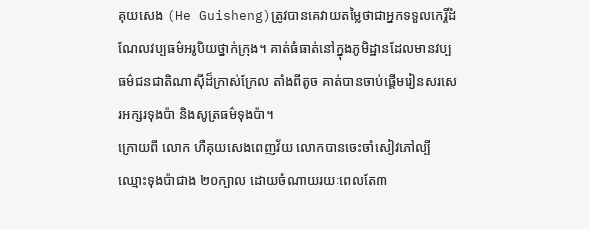គុយសេង (He Guisheng)ត្រូវបានគេវាយតម្លៃថាជាអ្នកទទួលកេរ្តិ៍ដំណែលវប្បធម៌អរូបិយថ្នាក់ក្រុង។ គាត់ធំធាត់នៅក្នុងភូមិដ្ឋានដែលមានវប្បធម៌ជនជាតិណាស៊ីដ៏ក្រាស់ក្រែល តាំងពីតូច គាត់បានចាប់ផ្តើមរៀនសរសេរអក្សរទុងប៉ា និងសូត្រធម៌ទុងប៉ា។
ក្រោយពី លោក ហឺគុយសេងពេញវ័យ លោកបានចេះចាំសៀវភៅល្បីឈ្មោះទុងប៉ាជាង ២០ក្បាល ដោយចំណាយរយៈពេលតែ៣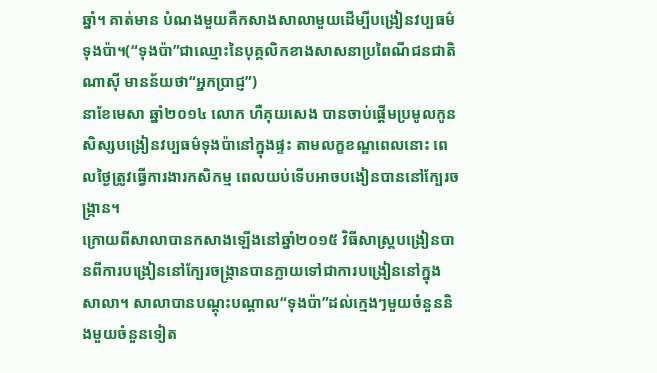ឆ្នាំ។ គាត់មាន បំណងមួយគឺកសាងសាលាមួយដើម្បីបង្រៀនវប្បធម៌ទុងប៉ា។(“ទុងប៉ា”ជាឈ្មោះនៃបុគ្គលិកខាងសាសនាប្រពៃណីជនជាតិណាស៊ី មានន័យថា“អ្នកប្រាជ្ញ”)
នាខែមេសា ឆ្នាំ២០១៤ លោក ហឺគុយសេង បានចាប់ផ្តើមប្រមូលកូនសិស្សបង្រៀនវប្បធម៌ទុងប៉ានៅក្នុងផ្ទះ តាមលក្ខខណ្ឌពេលនោះ ពេលថ្ងៃត្រូវធ្វើការងារកសិកម្ម ពេលយប់ទើបអាចបងៀនបាននៅក្បែរចង្ក្រាន។
ក្រោយពីសាលាបានកសាងឡើងនៅឆ្នាំ២០១៥ វិធីសាស្ដ្របង្រៀនបានពីការបង្រៀននៅក្បែរចង្ក្រានបានក្លាយទៅជាការបង្រៀននៅក្នុងសាលា។ សាលាបានបណ្តុះបណ្តាល“ទុងប៉ា”ដល់ក្មេងៗមួយចំនួននិងមួយចំនួនទៀត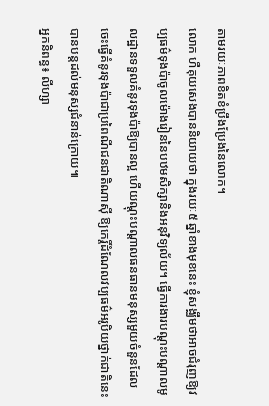តាមរយៈភាពខិតខំប្រឹងប្រែងនៃលោក។
លោក ហឺគុយសេងបាននិយាយថា ក្នុងរយៈ៥ ឆ្នាំខាងមុខនេះ ខ្ញុំសង្ឈឹមថាអាចជំរុញឱ្យវប្បធម៌ទុងប៉ាចូលម៉ោងរៀននៃបឋមសិក្សានិងអនុវិទ្យល័យ។ ធ្វើការងារបណ្តុះបណ្តាលមូលដ្ឋានទទួលគំនូរទុងប៉ាឱ្យបានល្អ ហើយណ្តុះបណ្តាលធនធានមនុស្សមួយចំនួនដែលចេះធ្វើគំនូរទុងប៉ាជាប្រពៃណីជនជាតិណាស៊ី ឱ្យកេរ្តិ៍ដំណែលវប្បធម៌អរូបិយថ្នាក់ជាតិនេះបានបន្តដល់មនុស្សជំនាន់ក្រោយ៕
អ្នកនិពន្ធ៖ លីហ្សា